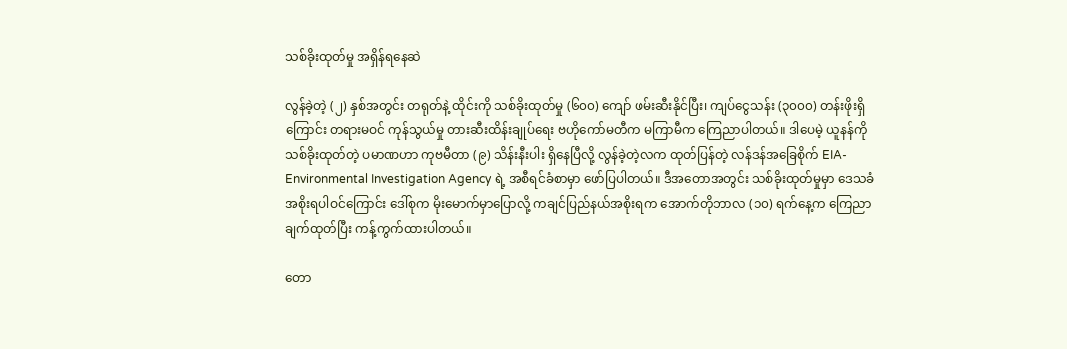သစ်ခိုးထုတ်မှု အရှိန်ရနေဆဲ

လွန်ခဲ့တဲ့ (၂) နှစ်အတွင်း တရုတ်နဲ့ ထိုင်းကို သစ်ခိုးထုတ်မှု (၆၀၀) ကျော် ဖမ်းဆီးနိုင်ပြီး၊ ကျပ်ငွေသန်း (၃၀၀၀) တန်းဖိုးရှိကြောင်း တရားမဝင် ကုန်သွယ်မှု တားဆီးထိန်းချုပ်ရေး ဗဟိုကော်မတီက မကြာမီက ကြေညာပါတယ်။ ဒါပေမဲ့ ယူနန်ကို သစ်ခိုးထုတ်တဲ့ ပမာဏဟာ ကုဗမီတာ (၉) သိန်းနီးပါး ရှိနေပြီလို့ လွန်ခဲ့တဲ့လက ထုတ်ပြန်တဲ့ လန်ဒန်အခြေစိုက် EIA-Environmental Investigation Agency ရဲ့ အစီရင်ခံစာမှာ ဖော်ပြပါတယ်။ ဒီအတောအတွင်း သစ်ခိုးထုတ်မှုမှာ ဒေသခံ အစိုးရပါဝင်ကြောင်း ဒေါ်စုက မိုးမောက်မှာပြောလို့ ကချင်ပြည်နယ်အစိုးရက အောက်တိုဘာလ (၁၀) ရက်နေ့က ကြေညာချက်ထုတ်ပြီး ကန့်ကွက်ထားပါတယ်။

တော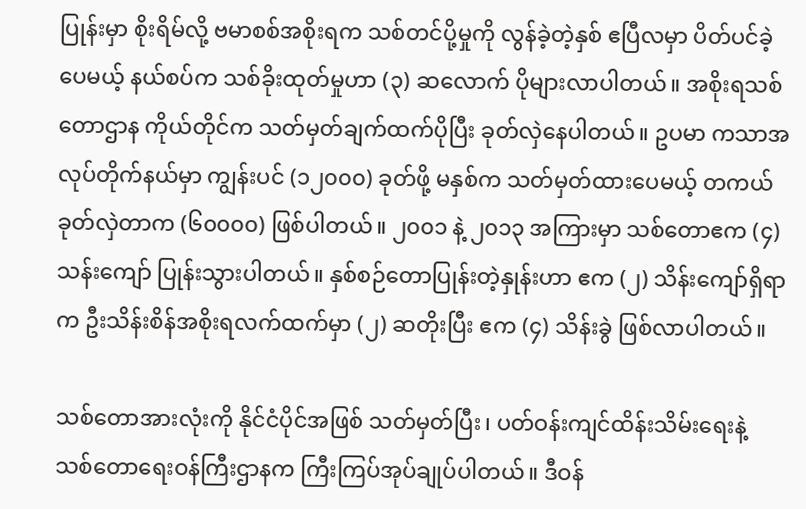ပြုန်းမှာ စိုးရိမ်လို့ ဗမာစစ်အစိုးရက သစ်တင်ပို့မှုကို လွန်ခဲ့တဲ့နှစ် ဧပြီလမှာ ပိတ်ပင်ခဲ့ပေမယ့် နယ်စပ်က သစ်ခိုးထုတ်မှုဟာ (၃) ဆလောက် ပိုများလာပါတယ်။ အစိုးရသစ်တောဌာန ကိုယ်တိုင်က သတ်မှတ်ချက်ထက်ပိုပြီး ခုတ်လှဲနေပါတယ်။ ဥပမာ ကသာအလုပ်တိုက်နယ်မှာ ကျွန်းပင် (၁၂၀၀၀) ခုတ်ဖို့ မနှစ်က သတ်မှတ်ထားပေမယ့် တကယ်ခုတ်လှဲတာက (၆၀၀၀၀) ဖြစ်ပါတယ်။ ၂၀၀၁ နဲ့ ၂၀၁၃ အကြားမှာ သစ်တောဧက (၄) သန်းကျော် ပြုန်းသွားပါတယ်။ နှစ်စဉ်တောပြုန်းတဲ့နှုန်းဟာ ဧက (၂) သိန်းကျော်ရှိရာက ဦးသိန်းစိန်အစိုးရလက်ထက်မှာ (၂) ဆတိုးပြီး ဧက (၄) သိန်းခွဲ ဖြစ်လာပါတယ်။

သစ်တောအားလုံးကို နိုင်ငံပိုင်အဖြစ် သတ်မှတ်ပြီး၊ ပတ်ဝန်းကျင်ထိန်းသိမ်းရေးနဲ့ သစ်တောရေးဝန်ကြီးဌာနက ကြီးကြပ်အုပ်ချုပ်ပါတယ်။ ဒီဝန်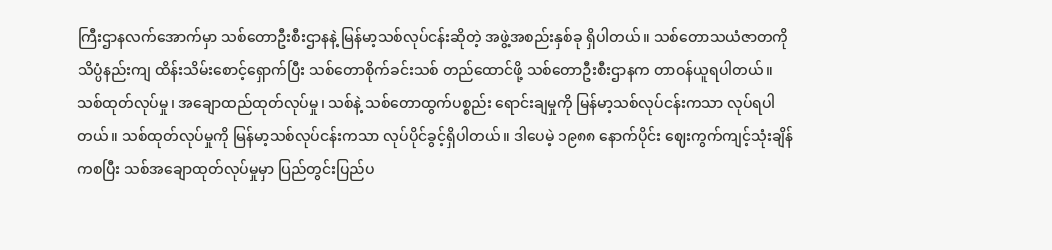ကြီးဌာနလက်အောက်မှာ သစ်တောဦးစီးဌာနနဲ့ မြန်မာ့သစ်လုပ်ငန်းဆိုတဲ့ အဖွဲ့အစည်းနှစ်ခု ရှိပါတယ်။ သစ်တောသယံဇာတကို သိပ္ပံနည်းကျ ထိန်းသိမ်းစောင့်ရှောက်ပြီး သစ်တောစိုက်ခင်းသစ် တည်ထောင်ဖို့ သစ်တောဦးစီးဌာနက တာဝန်ယူရပါတယ်။ သစ်ထုတ်လုပ်မှု၊ အချောထည်ထုတ်လုပ်မှု၊ သစ်နဲ့ သစ်တောထွက်ပစ္စည်း ရောင်းချမှုကို မြန်မာ့သစ်လုပ်ငန်းကသာ လုပ်ရပါတယ်။ သစ်ထုတ်လုပ်မှုကို မြန်မာ့သစ်လုပ်ငန်းကသာ လုပ်ပိုင်ခွင့်ရှိပါတယ်။ ဒါပေမဲ့ ၁၉၈၈ နောက်ပိုင်း ဈေးကွက်ကျင့်သုံးချိန်ကစပြီး သစ်အချောထုတ်လုပ်မှုမှာ ပြည်တွင်းပြည်ပ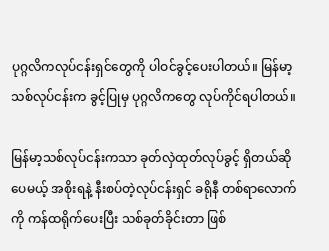ပုဂ္ဂလိကလုပ်ငန်းရှင်တွေကို ပါဝင်ခွင့်ပေးပါတယ်။ မြန်မာ့သစ်လုပ်ငန်းက ခွင့်ပြုမှ ပုဂ္ဂလိကတွေ လုပ်ကိုင်ရပါတယ်။

မြန်မာ့သစ်လုပ်ငန်းကသာ ခုတ်လှဲထုတ်လုပ်ခွင့် ရှိတယ်ဆိုပေမယ့် အစိုးရနဲ့ နီးစပ်တဲ့လုပ်ငန်းရှင် ခရိုနီ တစ်ရာလောက်ကို ကန်ထရိုက်ပေးပြီး သစ်ခုတ်ခိုင်းတာ ဖြစ်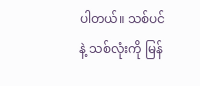ပါတယ်။ သစ်ပင်နဲ့ သစ်လုံးကို မြန်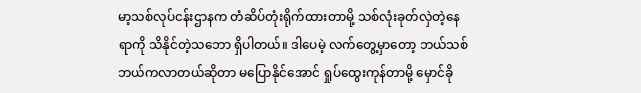မာ့သစ်လုပ်ငန်းဌာနက တံဆိပ်တုံးရိုက်ထားတာမို့ သစ်လုံးခုတ်လှဲတဲ့နေရာကို သိနိုင်တဲ့သဘော ရှိပါတယ်။ ဒါပေမဲ့ လက်တွေ့မှာတော့ ဘယ်သစ်ဘယ်ကလာတယ်ဆိုတာ မပြောနိုင်အောင် ရှုပ်ထွေးကုန်တာမို့ မှောင်ခို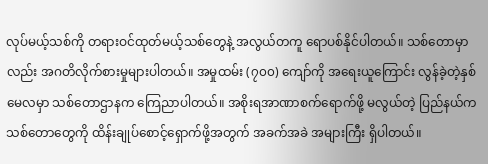လုပ်မယ့်သစ်ကို တရားဝင်ထုတ်မယ့်သစ်တွေနဲ့ အလွယ်တကူ ရောပစ်နိုင်ပါတယ်။ သစ်တောမှာလည်း အဂတိလိုက်စားမှုများပါတယ်။ အမှုထမ်း (၇၀၀) ကျော်ကို အရေးယူကြောင်း လွန်ခဲ့တဲ့နှစ် မေလမှာ သစ်တောဌာနက ကြေညာပါတယ်။ အစိုးရအာဏာစက်ရောက်ဖို့ မလွယ်တဲ့ ပြည်နယ်က သစ်တောတွေကို ထိန်းချုပ်စောင့်ရှောက်ဖို့အတွက် အခက်အခဲ အများကြီး ရှိပါတယ်။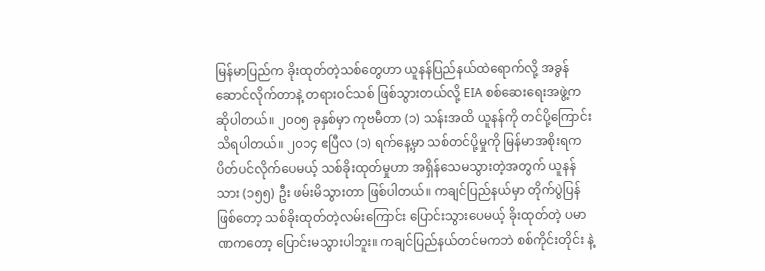မြန်မာပြည်က ခိုးထုတ်တဲ့သစ်တွေဟာ ယူနန်ပြည်နယ်ထဲရောက်လို့ အခွန်ဆောင်လိုက်တာနဲ့ တရားဝင်သစ် ဖြစ်သွားတယ်လို့ EIA စစ်ဆေးရေးအဖွဲ့က ဆိုပါတယ်။ ၂၀၀၅ ခုနှစ်မှာ ကုဗမီတာ (၁) သန်းအထိ ယူနန်ကို တင်ပို့ကြောင်း သိရပါတယ်။ ၂၀၁၄ ဧပြီလ (၁) ရက်နေ့မှာ သစ်တင်ပို့မှုကို မြန်မာအစိုးရက ပိတ်ပင်လိုက်ပေမယ့် သစ်ခိုးထုတ်မှုဟာ အရှိန်သေမသွားတဲ့အတွက် ယူနန်သား (၁၅၅) ဦး ဖမ်းမိသွားတာ ဖြစ်ပါတယ်။ ကချင်ပြည်နယ်မှာ တိုက်ပွဲပြန်ဖြစ်တော့ သစ်ခိုးထုတ်တဲ့လမ်းကြောင်း ပြောင်းသွားပေမယ့် ခိုးထုတ်တဲ့ ပမာဏကတော့ ပြောင်းမသွားပါဘူး။ ကချင်ပြည်နယ်တင်မကဘဲ စစ်ကိုင်းတိုင်း နဲ့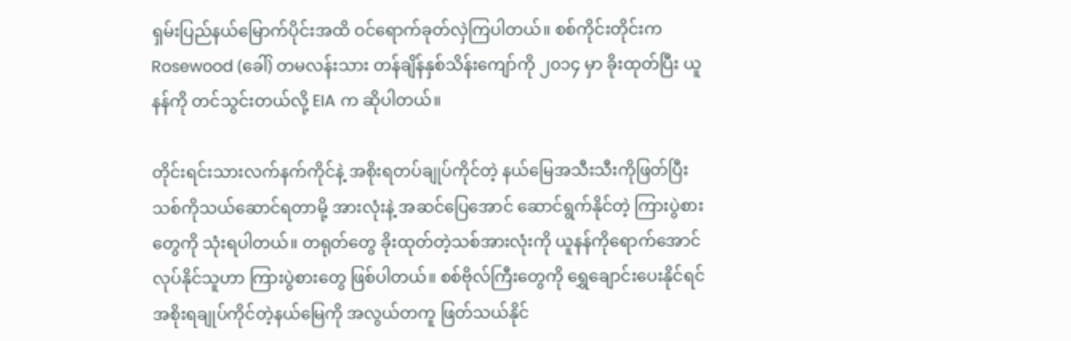ရှမ်းပြည်နယ်မြောက်ပိုင်းအထိ ဝင်ရောက်ခုတ်လှဲကြပါတယ်။ စစ်ကိုင်းတိုင်းက Rosewood (ခေါ်) တမလန်းသား တန်ချိန်နှစ်သိန်းကျော်ကို ၂၀၁၄ မှာ ခိုးထုတ်ပြီး ယူနန်ကို တင်သွင်းတယ်လို့ EIA က ဆိုပါတယ်။

တိုင်းရင်းသားလက်နက်ကိုင်နဲ့ အစိုးရတပ်ချုပ်ကိုင်တဲ့ နယ်မြေအသီးသီးကိုဖြတ်ပြီး သစ်ကိုသယ်ဆောင်ရတာမို့ အားလုံးနဲ့ အဆင်ပြေအောင် ဆောင်ရွက်နိုင်တဲ့ ကြားပွဲစားတွေကို သုံးရပါတယ်။ တရုတ်တွေ ခိုးထုတ်တဲ့သစ်အားလုံးကို ယူနန်ကိုရောက်အောင် လုပ်နိုင်သူဟာ ကြားပွဲစားတွေ ဖြစ်ပါတယ်။ စစ်ဗိုလ်ကြီးတွေကို ရွှေချောင်းပေးနိုင်ရင် အစိုးရချုပ်ကိုင်တဲ့နယ်မြေကို အလွယ်တကူ ဖြတ်သယ်နိုင်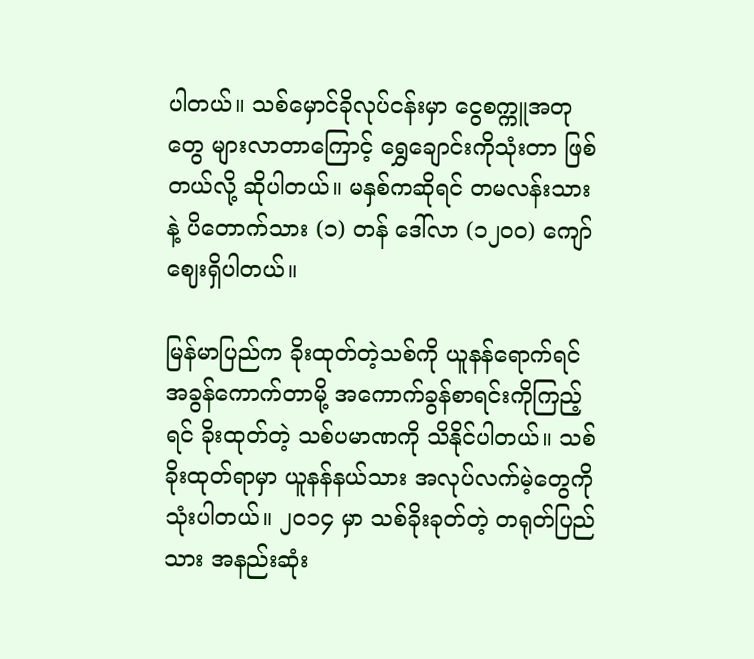ပါတယ်။ သစ်မှောင်ခိုလုပ်ငန်းမှာ ငွေစက္ကူအတုတွေ များလာတာကြောင့် ရွှေချောင်းကိုသုံးတာ ဖြစ်တယ်လို့ ဆိုပါတယ်။ မနှစ်ကဆိုရင် တမလန်းသား နဲ့ ပိတောက်သား (၁) တန် ဒေါ်လာ (၁၂၀၀) ကျော် ဈေးရှိပါတယ်။

မြန်မာပြည်က ခိုးထုတ်တဲ့သစ်ကို ယူနန်ရောက်ရင် အခွန်ကောက်တာမို့ အကောက်ခွန်စာရင်းကိုကြည့်ရင် ခိုးထုတ်တဲ့ သစ်ပမာဏကို သိနိုင်ပါတယ်။ သစ်ခိုးထုတ်ရာမှာ ယူနန်နယ်သား အလုပ်လက်မဲ့တွေကို သုံးပါတယ်။ ၂၀၁၄ မှာ သစ်ခိုးခုတ်တဲ့ တရုတ်ပြည်သား အနည်းဆုံး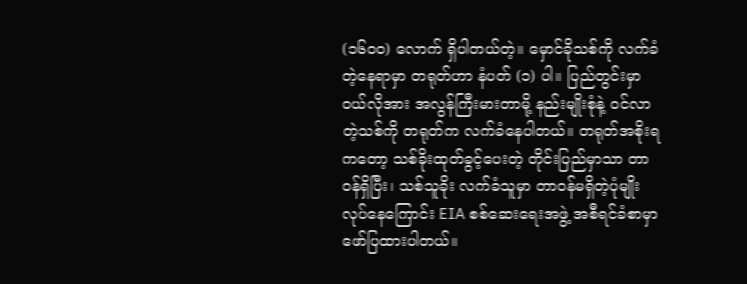(၁၆၀၀) လောက် ရှိပါတယ်တဲ့။ မှောင်ခိုသစ်ကို လက်ခံတဲ့နေရာမှာ တရုတ်ဟာ နံပတ် (၁) ပါ။ ပြည်တွင်းမှာ ဝယ်လိုအား အလွန်ကြီးမားတာမို့ နည်းမျိုးစုံနဲ့ ဝင်လာတဲ့သစ်ကို တရုတ်က လက်ခံနေပါတယ်။ တရုတ်အစိုးရကတော့ သစ်ခိုးထုတ်ခွင့်ပေးတဲ့ တိုင်းပြည်မှာသာ တာဝန်ရှိပြီး၊ သစ်သူခိုး လက်ခံသူမှာ တာဝန်မရှိတဲ့ပုံမျိုး လုပ်နေကြောင်း EIA စစ်ဆေးရေးအဖွဲ့ အစီရင်ခံစာမှာ ဖော်ပြထားပါတယ်။